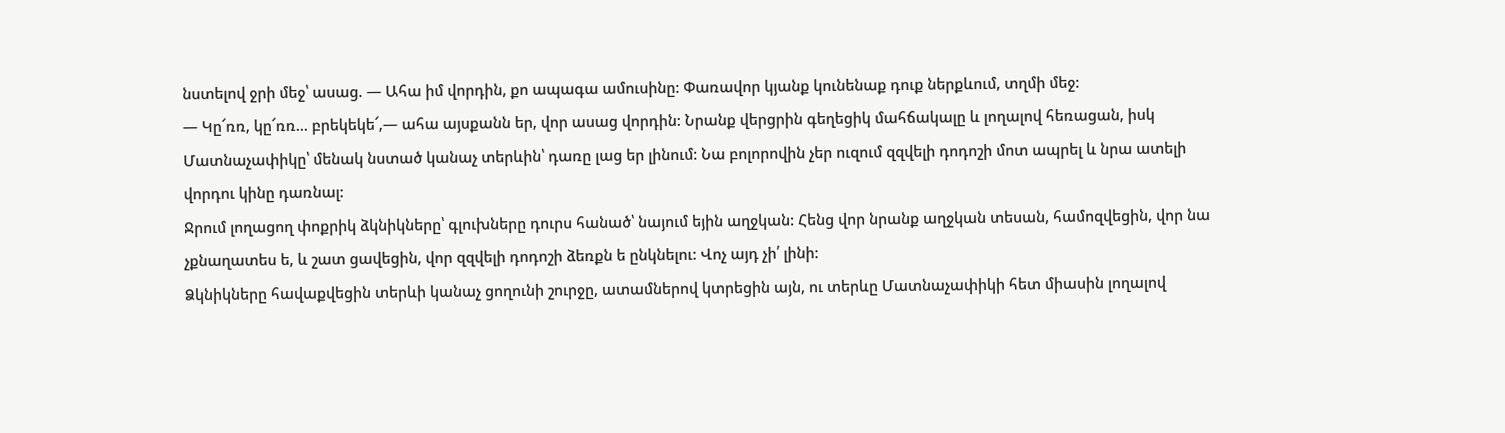նստելով ջրի մեջ՝ ասաց. — Ահա իմ վորդին, քո ապագա ամուսինը: Փառավոր կյանք կունենաք դուք ներքևում, տղմի մեջ:
— Կը՜ռռ, կը՜ռռ... բրեկեկե՜,— ահա այսքանն եր, վոր ասաց վորդին: Նրանք վերցրին գեղեցիկ մահճակալը և լողալով հեռացան, իսկ Մատնաչափիկը՝ մենակ նստած կանաչ տերևին՝ դառը լաց եր լինում: Նա բոլորովին չեր ուզում զզվելի դոդոշի մոտ ապրել և նրա ատելի վորդու կինը դառնալ:
Ջրում լողացող փոքրիկ ձկնիկները՝ գլուխները դուրս հանած՝ նայում եյին աղջկան: Հենց վոր նրանք աղջկան տեսան, համոզվեցին, վոր նա չքնաղատես ե, և շատ ցավեցին, վոր զզվելի դոդոշի ձեռքն ե ընկնելու: Վոչ այդ չի՛ լինի:
Ձկնիկները հավաքվեցին տերևի կանաչ ցողունի շուրջը, ատամներով կտրեցին այն, ու տերևը Մատնաչափիկի հետ միասին լողալով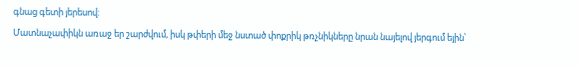գնաց գետի յերեսով:
Մատնաչափիկն առաջ եր շարժվում, իսկ թփերի մեջ նստած փոքրիկ թռչնիկները նրան նայելով յերգում եյին՝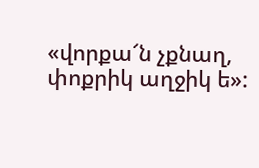«վորքա՜ն չքնաղ, փոքրիկ աղջիկ ե»: